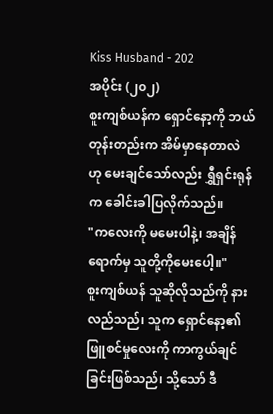Kiss Husband - 202
အပိုင်း (၂၀၂)
စူးကျစ်ယန်က ရှောင်နော့ကို ဘယ်တုန်းတည်းက အိမ်မှာနေတာလဲ ဟု မေးချင်သော်လည်း ရွှီရှင်းရုန်က ခေါင်းခါပြလိုက်သည်။
"ကလေးကို မမေးပါနဲ့၊ အချိန်ရောက်မှ သူတို့ကိုမေးပေါ့။"
စူးကျစ်ယန် သူဆိုလိုသည်ကို နားလည်သည်၊ သူက ရှောင်နော့၏ ဖြူစင်မှုလေးကို ကာကွယ်ချင်ခြင်းဖြစ်သည်၊ သို့သော် ဒီ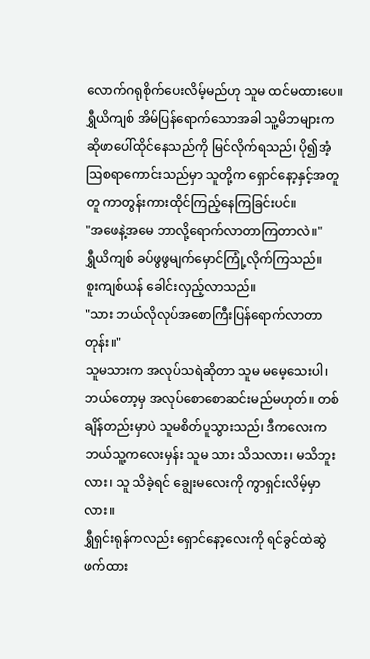လောက်ဂရုစိုက်ပေးလိမ့်မည်ဟု သူမ ထင်မထားပေ။
ရွှီယိကျစ် အိမ်ပြန်ရောက်သောအခါ သူ့မိဘများက ဆိုဖာပေါ်ထိုင်နေသည်ကို မြင်လိုက်ရသည်၊ ပို၍အံ့ဩစရာကောင်းသည်မှာ သူတို့က ရှောင်နော့နှင့်အတူတူ ကာတွန်းကားထိုင်ကြည့်နေကြခြင်းပင်။
"အဖေနဲ့အမေ ဘာလို့ရောက်လာတာကြတာလဲ။"
ရွှီယိကျစ် ခပ်ဖွဖွမျက်မှောင်ကြုံ့လိုက်ကြသည်။
စူးကျစ်ယန် ခေါင်းလှည့်လာသည်။
"သား ဘယ်လိုလုပ်အစောကြီးပြန်ရောက်လာတာတုန်း။"
သူမသားက အလုပ်သရဲဆိုတာ သူမ မမေ့သေးပါ၊ ဘယ်တော့မှ အလုပ်စောစောဆင်းမည်မဟုတ်။ တစ်ချိန်တည်းမှာပဲ သူမစိတ်ပူသွားသည်၊ ဒီကလေးက ဘယ်သူ့ကလေးမှန်း သူမ သား သိသလား၊ မသိဘူးလား၊ သူ သိခဲ့ရင် ချွေးမလေးကို ကွာရှင်းလိမ့်မှာလား။
ရွှီရှင်းရုန်ကလည်း ရှောင်နော့လေးကို ရင်ခွင်ထဲဆွဲဖက်ထား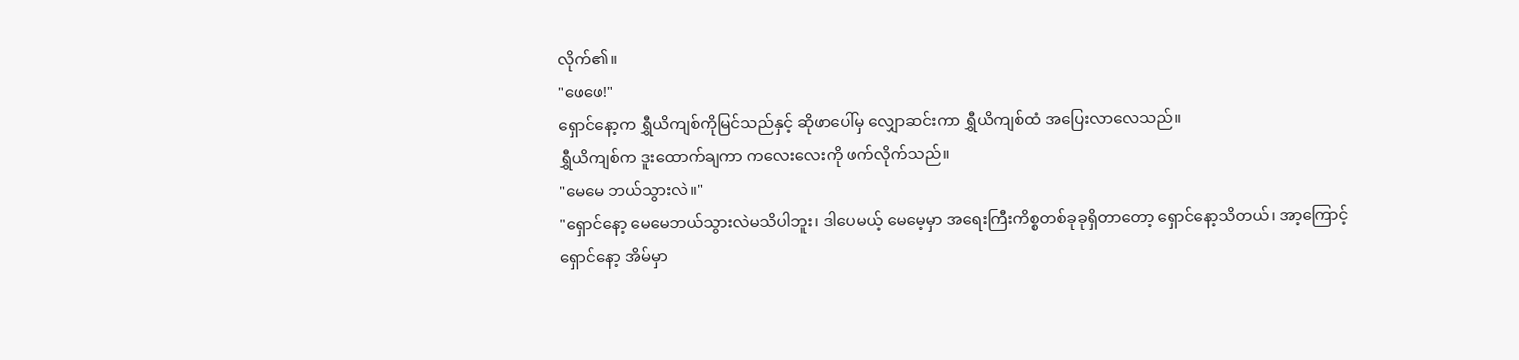လိုက်၏။
"ဖေဖေ!"
ရှောင်နော့က ရွှီယိကျစ်ကိုမြင်သည်နှင့် ဆိုဖာပေါ်မှ လျှောဆင်းကာ ရွှီယိကျစ်ထံ အပြေးလာလေသည်။
ရွှီယိကျစ်က ဒူးထောက်ချကာ ကလေးလေးကို ဖက်လိုက်သည်။
"မေမေ ဘယ်သွားလဲ။"
"ရှောင်နော့ မေမေဘယ်သွားလဲမသိပါဘူး၊ ဒါပေမယ့် မေမေ့မှာ အရေးကြီးကိစ္စတစ်ခုခုရှိတာတော့ ရှောင်နော့သိတယ်၊ အာ့ကြောင့် ရှောင်နော့ အိမ်မှာ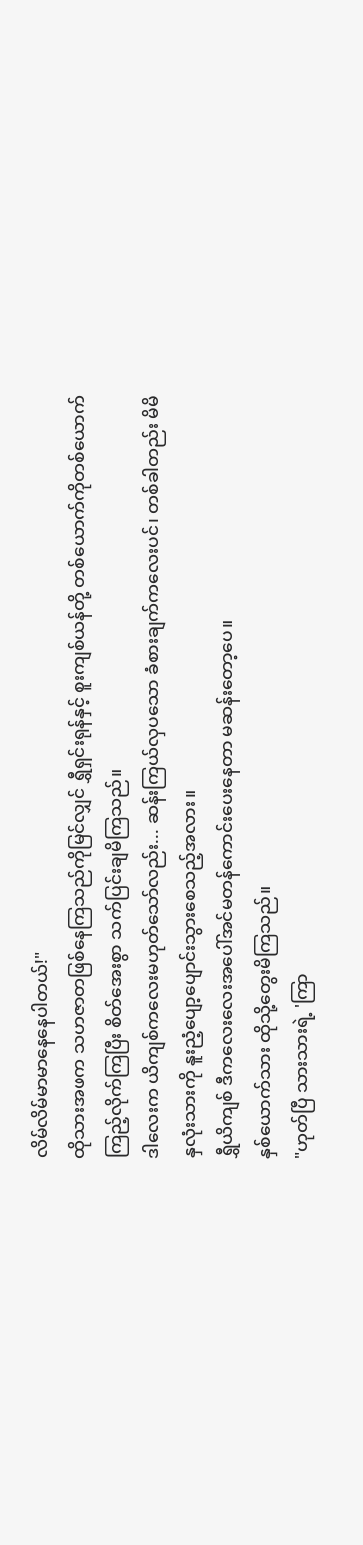လိမ်လိမ်မာမာနေနေပါတယ်!"
ထိုသားအဖက သဟဇာတဖြစ်နေကြသည်ကိုမြင်လျှင် ရွှီရှင်းရုန်နှင့် စူးကျစ်ယန်တို့ တစ်ယောက်ကိုတစ်ယောက်ကြည့်လိုက်ကြပြီး စိတ်အေးစွာ သက်ပြင်းချမိကြသည်။
ဒါလေးက ယိကျစ်ကလေးမဟုတ်သော်လည်း... ဆန်းကြယ်လှပသော ခံစားချက်ကလေးပင်၊ တစ်ခါတည်း မိမိနှလုံးသားကို နူးညံ့ပျော့ပျောင်းသွားစေသည့်အလား။
ရွှီယိကျစ် ဒီကလေးလေးအပေါ်အင်မတန်ကောင်းပေးနေတာ မဆန်းတော့ပေ။
နှစ်ယောက်သား ထိုသို့တွေးမိကြသည်။
"ဟုတ်ပြီ သားသားရဲ့ 'ကြာ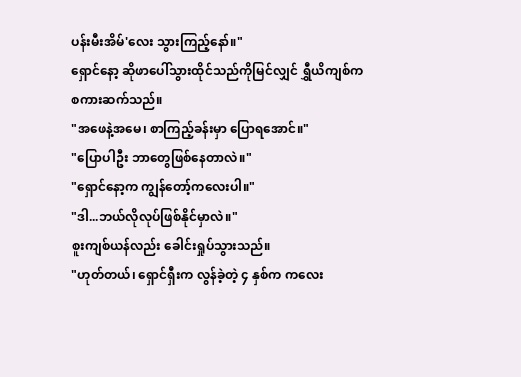ပန်းမီးအိမ်'လေး သွားကြည့်နော်။"
ရှောင်နော့ ဆိုဖာပေါ်သွားထိုင်သည်ကိုမြင်လျှင် ရွှီယိကျစ်က စကားဆက်သည်။
"အဖေနဲ့အမေ၊ စာကြည့်ခန်းမှာ ပြောရအောင်။"
"ပြောပါဦး ဘာတွေဖြစ်နေတာလဲ။"
"ရှောင်နော့က ကျွန်တော့်ကလေးပါ။"
"ဒါ...ဘယ်လိုလုပ်ဖြစ်နိုင်မှာလဲ။"
စူးကျစ်ယန်လည်း ခေါင်းရှုပ်သွားသည်။
"ဟုတ်တယ်၊ ရှောင်ရှီးက လွန်ခဲ့တဲ့ ၄ နှစ်က ကလေး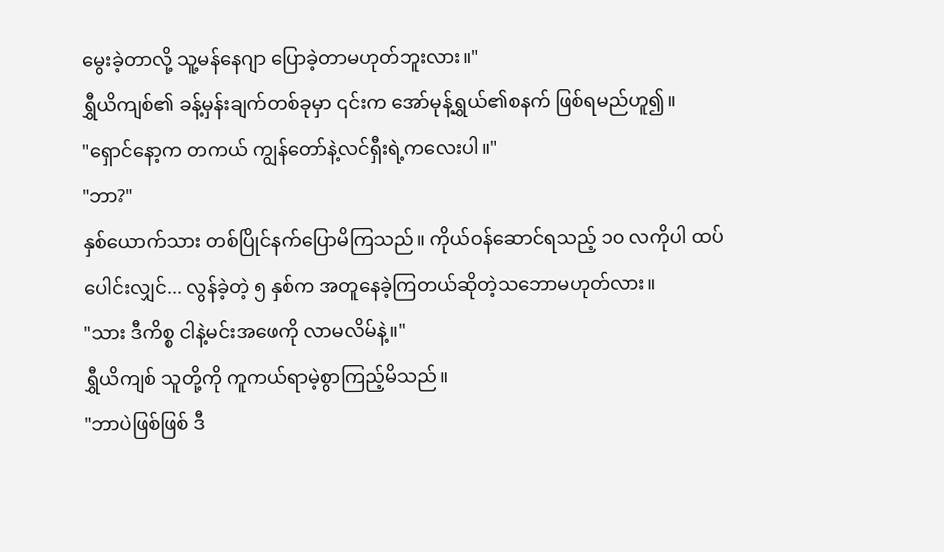မွေးခဲ့တာလို့ သူ့မန်နေဂျာ ပြောခဲ့တာမဟုတ်ဘူးလား။"
ရွှီယိကျစ်၏ ခန့်မှန်းချက်တစ်ခုမှာ ၎င်းက အော်မုန့်ရွှယ်၏စနက် ဖြစ်ရမည်ဟူ၍။
"ရှောင်နော့က တကယ် ကျွန်တော်နဲ့လင်ရှီးရဲ့ကလေးပါ။"
"ဘာ?"
နှစ်ယောက်သား တစ်ပြိုင်နက်ပြောမိကြသည်။ ကိုယ်ဝန်ဆောင်ရသည့် ၁၀ လကိုပါ ထပ်ပေါင်းလျှင်... လွန်ခဲ့တဲ့ ၅ နှစ်က အတူနေခဲ့ကြတယ်ဆိုတဲ့သဘောမဟုတ်လား။
"သား ဒီကိစ္စ ငါနဲ့မင်းအဖေကို လာမလိမ်နဲ့။"
ရွှီယိကျစ် သူတို့ကို ကူကယ်ရာမဲ့စွာကြည့်မိသည်။
"ဘာပဲဖြစ်ဖြစ် ဒီ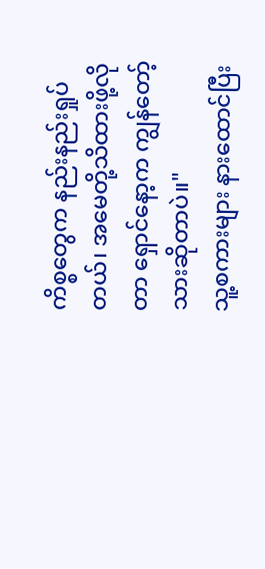ကိစ္စတွေက နည်းနည်းရှုပ်တယ်၊ အမေတို့သိထားဖို့လိုတာ ရှောင်နော့က ကျွန်တော့်သားဆိုတာပဲ။"
သူ့စကားများ နားထောင်ပြီး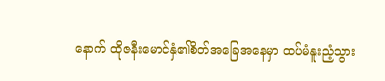နောက် ထိုဇနီးမောင်နှံ၏စိတ်အခြေအနေမှာ ထပ်မံနူးညံ့သွား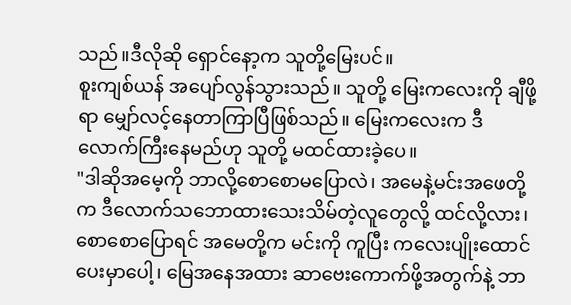သည်။ဒီလိုဆို ရှောင်နော့က သူတို့မြေးပင်။
စူးကျစ်ယန် အပျော်လွန်သွားသည်။ သူတို့ မြေးကလေးကို ချီဖို့ရာ မျှော်လင့်နေတာကြာပြီဖြစ်သည်။ မြေးကလေးက ဒီလောက်ကြီးနေမည်ဟု သူတို့ မထင်ထားခဲ့ပေ။
"ဒါဆိုအမေ့ကို ဘာလို့စောစောမပြောလဲ၊ အမေနဲ့မင်းအဖေတို့က ဒီလောက်သဘောထားသေးသိမ်တဲ့လူတွေလို့ ထင်လို့လား၊ စောစောပြောရင် အမေတို့က မင်းကို ကူပြီး ကလေးပျိုးထောင်ပေးမှာပေါ့၊ မြေအနေအထား ဆာဗေးကောက်ဖို့အတွက်နဲ့ ဘာ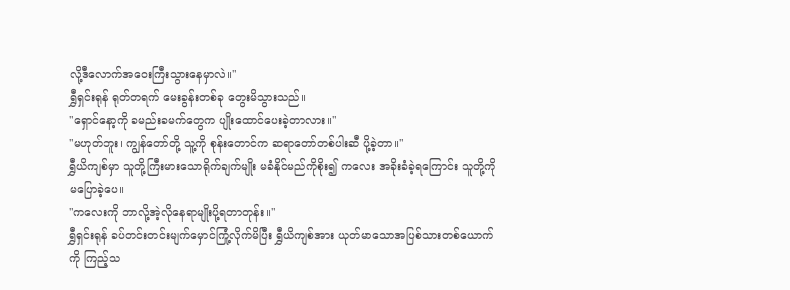လို့ဒီလောက်အဝေးကြီးသွားနေမှာလဲ။"
ရွှီရှင်းရုန် ရုတ်တရက် မေးခွန်းတစ်ခု တွေးမိသွားသည်။
"ရှောင်နော့ကို ခမည်းခမက်တွေက ပျိုးထောင်ပေးခဲ့တာလား။"
"မဟုတ်ဘူး၊ ကျွန်တော်တို့ သူ့ကို စုန်းတောင်က ဆရာတော်တစ်ပါးဆီ ပို့ခဲ့တာ။"
ရွှီယိကျစ်မှာ သူတို့ကြီးမားသောရိုက်ချက်မျိုး မခံနိုင်မည်ကိုစိုး၍ ကလေး အခိုးခံခဲ့ရကြောင်း သူတို့ကို မပြောခဲ့ပေ။
"ကလေးကို ဘာလို့အဲ့လိုနေရာမျိုးပို့ရတာတုန်း။"
ရွှီရှင်းရုန် ခပ်တင်းတင်းမျက်မှောင်ကြုံ့လိုက်မိပြီး ရွှီယိကျစ်အား ယုတ်မာသောအပြစ်သားတစ်ယောက်ကို ကြည့်သ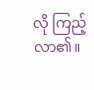လို ကြည့်လာ၏။